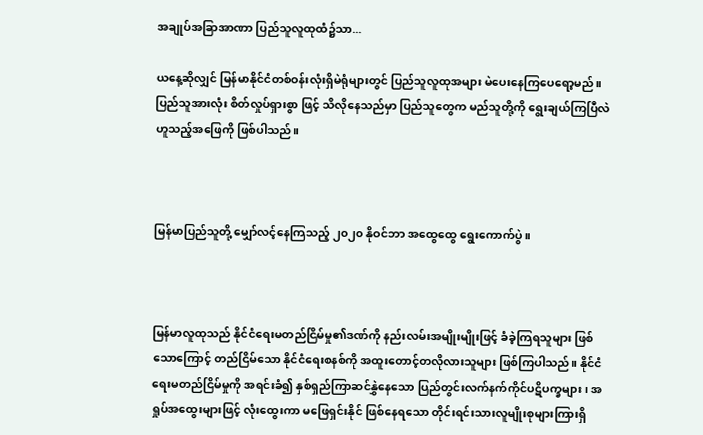အချုပ်အခြာအာဏာ ပြည်သူလူထုထံ၌သာ...

ယနေ့ဆိုလျှင် မြန်မာနိုင်ငံတစ်ဝန်းလုံးရှိမဲရုံများတွင် ပြည်သူလူထုအများ မဲပေးနေကြပေရော့မည်။ ပြည်သူအားလုံး စိတ်လှုပ်ရှားစွာ ဖြင့် သိလိုနေသည်မှာ ပြည်သူတွေက မည်သူတို့ကို ရွေးချယ်ကြပြီလဲ ဟူသည့်အဖြေကို ဖြစ်ပါသည်။



မြန်မာပြည်သူတို့ မျှော်လင့်နေကြသည့် ၂၀၂၀ နိုဝင်ဘာ အထွေထွေ ရွေးကောက်ပွဲ။



မြန်မာလူထုသည် နိုင်ငံရေးမတည်ငြိမ်မှု၏ဒဏ်ကို နည်းလမ်းအမျိုးမျိုးဖြင့် ခံခဲ့ကြရသူများ ဖြစ်သောကြောင့် တည်ငြိမ်သော နိုင်ငံရေးစနစ်ကို အထူးတောင့်တလိုလားသူများ ဖြစ်ကြပါသည်။ နိုင်ငံရေးမတည်ငြိမ်မှုကို အရင်းခံ၍ နှစ်ရှည်ကြာဆင်နွှဲနေသော ပြည်တွင်းလက်နက်ကိုင်ပဋိပက္ခများ၊ အရှုပ်အထွေးများဖြင့် လုံးထွေးကာ မဖြေရှင်းနိုင် ဖြစ်နေရသော တိုင်းရင်းသားလူမျိုးစုများကြားရှိ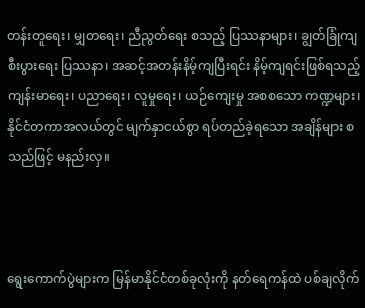တန်းတူရေး၊ မျှတရေး၊ ညီညွတ်ရေး စသည့် ပြဿနာများ၊ ချွတ်ခြုံကျစီးပွားရေး ပြဿနာ၊ အဆင့်အတန်းနိမ့်ကျပြီးရင်း နိမ့်ကျရင်းဖြစ်ရသည့် ကျန်းမာရေး၊ ပညာရေး၊ လူမှုရေး၊ ယဉ်ကျေးမှု အစစသော ကဏ္ဍများ၊ နိုင်ငံတကာအလယ်တွင် မျက်နှာငယ်စွာ ရပ်တည်ခဲ့ရသော အချိန်များ စသည်ဖြင့် မနည်းလှ။



ရွေးကောက်ပွဲများက မြန်မာနိုင်ငံတစ်ခုလုံးကို နတ်ရေကန်ထဲ ပစ်ချလိုက်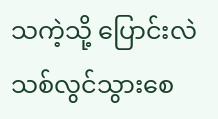သကဲ့သို့ ပြောင်းလဲသစ်လွင်သွားစေ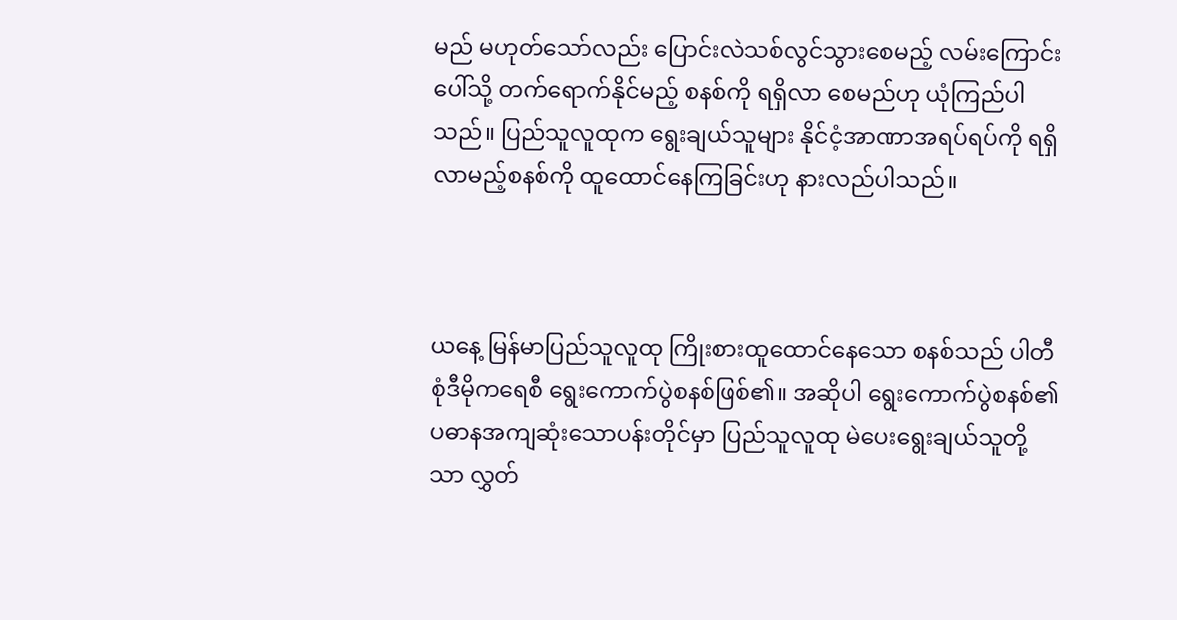မည် မဟုတ်သော်လည်း ပြောင်းလဲသစ်လွင်သွားစေမည့် လမ်းကြောင်းပေါ်သို့ တက်ရောက်နိုင်မည့် စနစ်ကို ရရှိလာ စေမည်ဟု ယုံကြည်ပါသည်။ ပြည်သူလူထုက ရွေးချယ်သူများ နိုင်ငံ့အာဏာအရပ်ရပ်ကို ရရှိလာမည့်စနစ်ကို ထူထောင်နေကြခြင်းဟု နားလည်ပါသည်။



ယနေ့ မြန်မာပြည်သူလူထု ကြိုးစားထူထောင်နေသော စနစ်သည် ပါတီစုံဒီမိုကရေစီ ရွေးကောက်ပွဲစနစ်ဖြစ်၏။ အဆိုပါ ရွေးကောက်ပွဲစနစ်၏ ပဓာနအကျဆုံးသောပန်းတိုင်မှာ ပြည်သူလူထု မဲပေးရွေးချယ်သူတို့သာ လွှတ်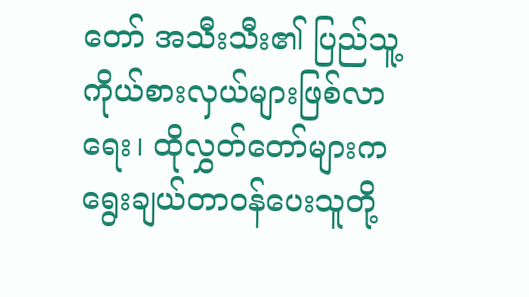တော် အသီးသီး၏ ပြည်သူ့ကိုယ်စားလှယ်များဖြစ်လာရေး၊ ထိုလွှတ်တော်များက ရွေးချယ်တာဝန်ပေးသူတို့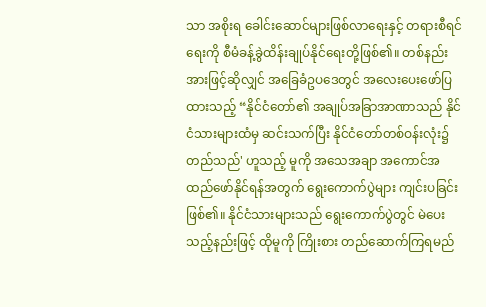သာ အစိုးရ ခေါင်းဆောင်များဖြစ်လာရေးနှင့် တရားစီရင်ရေးကို စီမံခန့်ခွဲထိန်းချုပ်နိုင်ရေးတို့ဖြစ်၏။ တစ်နည်းအားဖြင့်ဆိုလျှင် အခြေခံဥပဒေတွင် အလေးပေးဖော်ပြထားသည့် “နိုင်ငံတော်၏ အချုပ်အခြာအာဏာသည် နိုင်ငံသားများထံမှ ဆင်းသက်ပြီး နိုင်ငံတော်တစ်ဝန်းလုံး၌ တည်သည်' ဟူသည့် မူကို အသေအချာ အကောင်အထည်ဖော်နိုင်ရန်အတွက် ရွေးကောက်ပွဲများ ကျင်းပခြင်းဖြစ်၏။ နိုင်ငံသားများသည် ရွေးကောက်ပွဲတွင် မဲပေးသည့်နည်းဖြင့် ထိုမူကို ကြိုးစား တည်ဆောက်ကြရမည်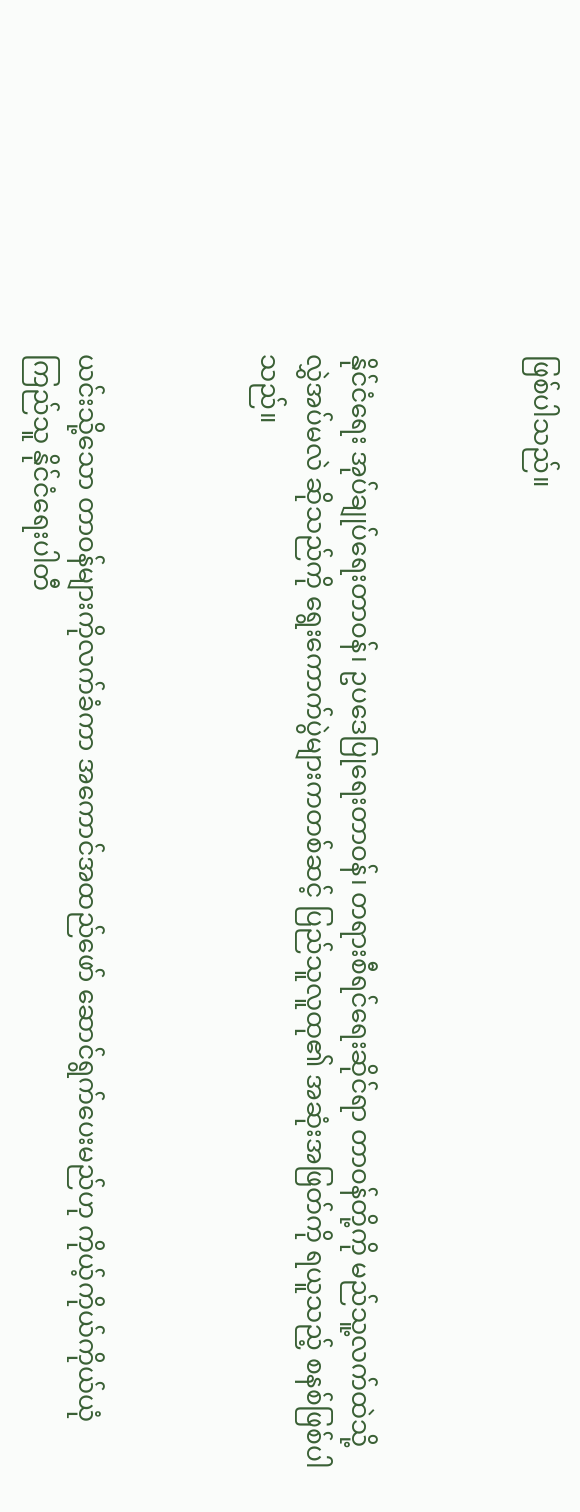ဖြစ်ပါသည်။



နိုင်ငံရေး အုပ်ချုပ်ရေးတာဝန်၊ ဥပဒေပြုရေးတာဝန်၊ တရားစီရင်ရေးဆိုင်ရာ တာဝန်တို့ကို မည်သူ့လက်ထဲသို့ လွှဲအပ်မလဲ ဆိုသည်ကို ရွေးကောက်ပွဲများကတစ်ဆင့် ပြည်သူလူထု၏ အဆုံးအဖြတ်ကို ရယူသည့် စနစ်ဖြစ်ပါသည်။



ယင်းသို့သော တာဝန်များကိုလက်ခံကာ အကောင်အထည်ဖော် ဆောင်ရွက်ပေးမည်ဟု ကိုယ့်ကိုယ်ကိုယ်ယုံကြည်သူ နိုင်ငံရေးပါတီ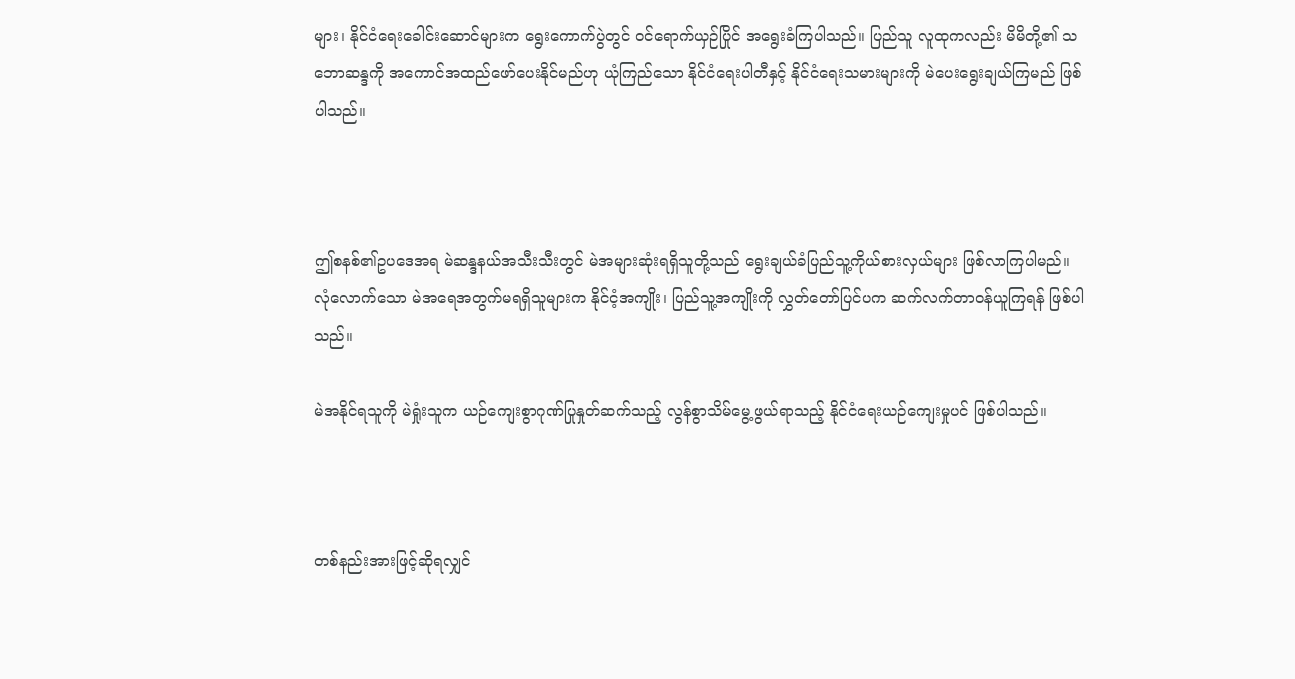များ၊ နိုင်ငံရေးခေါင်းဆောင်များက ရွေးကောက်ပွဲတွင် ဝင်ရောက်ယှဉ်ပြိုင် အရွေးခံကြပါသည်။ ပြည်သူ လူထုကလည်း မိမိတို့၏ သဘောဆန္ဒကို အကောင်အထည်ဖော်ပေးနိုင်မည်ဟု ယုံကြည်သော နိုင်ငံရေးပါတီနှင့် နိုင်ငံရေးသမားများကို မဲပေးရွေးချယ်ကြမည် ဖြစ်ပါသည်။



ဤစနစ်၏ဥပဒေအရ မဲဆန္ဒနယ်အသီးသီးတွင် မဲအများဆုံးရရှိသူတို့သည် ရွေးချယ်ခံပြည်သူ့ကိုယ်စားလှယ်များ ဖြစ်လာကြပါမည်။ လုံလောက်သော မဲအရေအတွက်မရရှိသူများက နိုင်ငံ့အကျိုး၊ ပြည်သူ့အကျိုးကို လွှတ်တော်ပြင်ပက ဆက်လက်တာဝန်ယူကြရန် ဖြစ်ပါသည်။

မဲအနိုင်ရသူကို မဲရှုံးသူက ယဉ်ကျေးစွာဂုဏ်ပြုနှုတ်ဆက်သည့် လွန်စွာသိမ်မွေ့ဖွယ်ရာသည့် နိုင်ငံရေးယဉ်ကျေးမှုပင် ဖြစ်ပါသည်။



တစ်နည်းအားဖြင့်ဆိုရလျှင်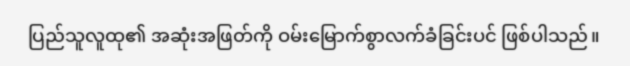ပြည်သူလူထု၏ အဆုံးအဖြတ်ကို ဝမ်းမြောက်စွာလက်ခံခြင်းပင် ဖြစ်ပါသည်။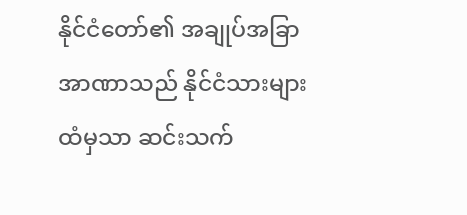နိုင်ငံတော်၏ အချုပ်အခြာအာဏာသည် နိုင်ငံသားများထံမှသာ ဆင်းသက်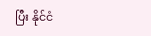ပြီး နိုင်ငံ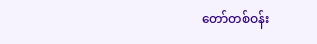တော်တစ်ဝန်း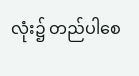လုံး၌ တည်ပါစေ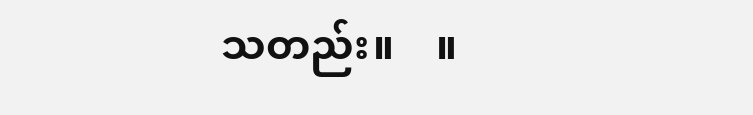သတည်း။    ။